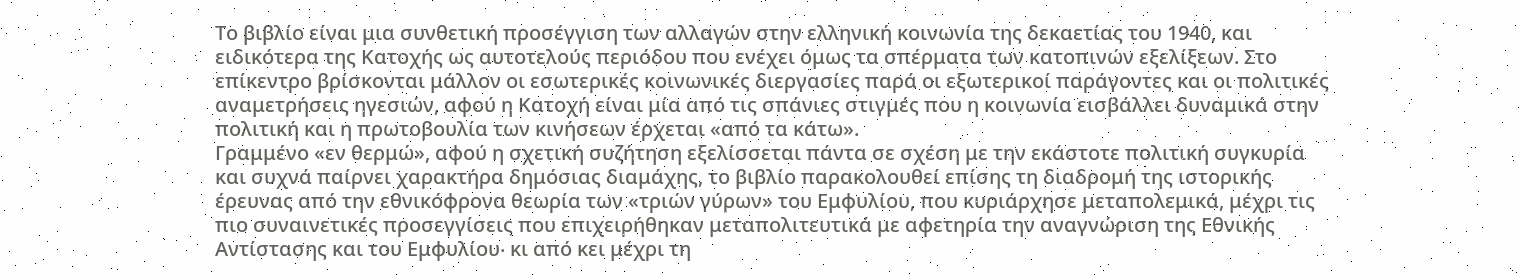Το βιβλίο είναι μια συνθετική προσέγγιση των αλλαγών στην ελληνική κοινωνία της δεκαετίας του 1940, και ειδικότερα της Κατοχής ως αυτοτελούς περιόδου που ενέχει όμως τα σπέρματα των κατοπινών εξελίξεων. Στο επίκεντρο βρίσκονται μάλλον οι εσωτερικές κοινωνικές διεργασίες παρά οι εξωτερικοί παράγοντες και οι πολιτικές αναμετρήσεις ηγεσιών, αφού η Κατοχή είναι μία από τις σπάνιες στιγμές που η κοινωνία εισβάλλει δυναμικά στην πολιτική και η πρωτοβουλία των κινήσεων έρχεται «από τα κάτω».
Γραμμένο «εν θερμώ», αφού η σχετική συζήτηση εξελίσσεται πάντα σε σχέση με την εκάστοτε πολιτική συγκυρία και συχνά παίρνει χαρακτήρα δημόσιας διαμάχης, το βιβλίο παρακολουθεί επίσης τη διαδρομή της ιστορικής έρευνας από την εθνικόφρονα θεωρία των «τριών γύρων» του Εμφυλίου, που κυριάρχησε μεταπολεμικά, μέχρι τις πιο συναινετικές προσεγγίσεις που επιχειρήθηκαν μεταπολιτευτικά με αφετηρία την αναγνώριση της Εθνικής Αντίστασης και του Εμφυλίου‧ κι από κει μέχρι τη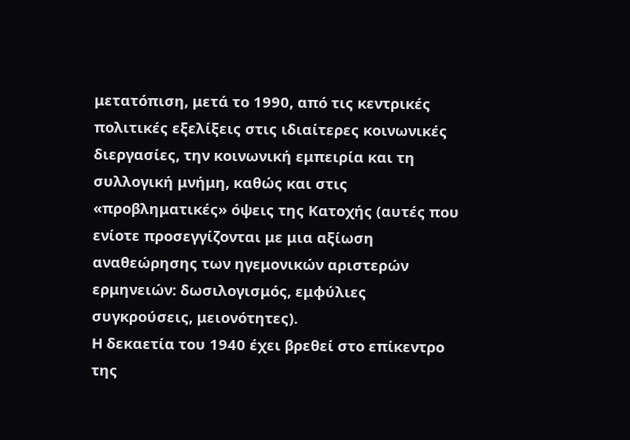μετατόπιση, μετά το 1990, από τις κεντρικές πολιτικές εξελίξεις στις ιδιαίτερες κοινωνικές διεργασίες, την κοινωνική εμπειρία και τη συλλογική μνήμη, καθώς και στις «προβληματικές» όψεις της Κατοχής (αυτές που ενίοτε προσεγγίζονται με μια αξίωση αναθεώρησης των ηγεμονικών αριστερών ερμηνειών: δωσιλογισμός, εμφύλιες συγκρούσεις, μειονότητες).
Η δεκαετία του 1940 έχει βρεθεί στο επίκεντρο της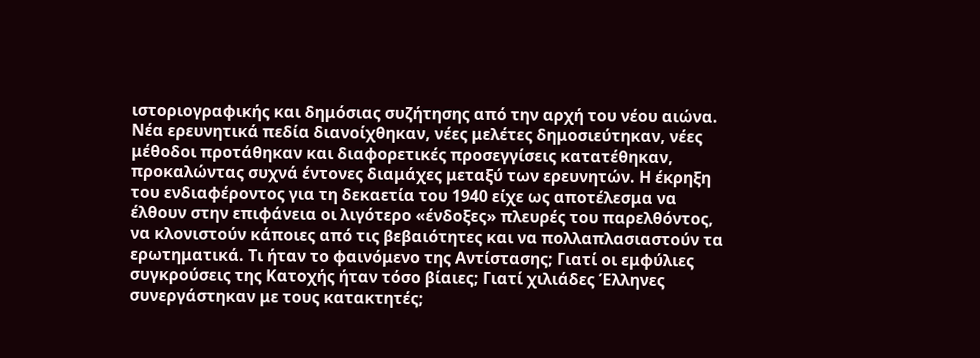ιστοριογραφικής και δημόσιας συζήτησης από την αρχή του νέου αιώνα. Νέα ερευνητικά πεδία διανοίχθηκαν, νέες μελέτες δημοσιεύτηκαν, νέες μέθοδοι προτάθηκαν και διαφορετικές προσεγγίσεις κατατέθηκαν, προκαλώντας συχνά έντονες διαμάχες μεταξύ των ερευνητών. Η έκρηξη του ενδιαφέροντος για τη δεκαετία του 1940 είχε ως αποτέλεσμα να έλθουν στην επιφάνεια οι λιγότερο «ένδοξες» πλευρές του παρελθόντος, να κλονιστούν κάποιες από τις βεβαιότητες και να πολλαπλασιαστούν τα ερωτηματικά. Τι ήταν το φαινόμενο της Αντίστασης; Γιατί οι εμφύλιες συγκρούσεις της Κατοχής ήταν τόσο βίαιες; Γιατί χιλιάδες Έλληνες συνεργάστηκαν με τους κατακτητές;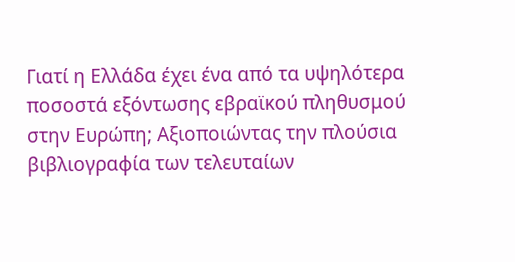Γιατί η Ελλάδα έχει ένα από τα υψηλότερα ποσοστά εξόντωσης εβραϊκού πληθυσμού στην Ευρώπη; Αξιοποιώντας την πλούσια βιβλιογραφία των τελευταίων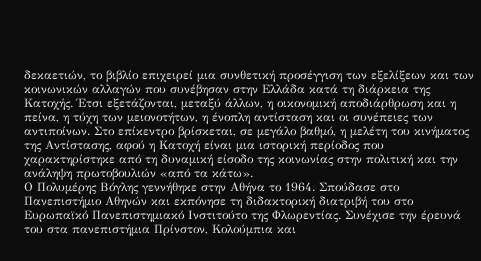δεκαετιών, το βιβλίο επιχειρεί μια συνθετική προσέγγιση των εξελίξεων και των κοινωνικών αλλαγών που συνέβησαν στην Ελλάδα κατά τη διάρκεια της Κατοχής. Έτσι εξετάζονται, μεταξύ άλλων, η οικονομική αποδιάρθρωση και η πείνα, η τύχη των μειονοτήτων, η ένοπλη αντίσταση και οι συνέπειες των αντιποίνων. Στο επίκεντρο βρίσκεται, σε μεγάλο βαθμό, η μελέτη του κινήματος της Αντίστασης, αφού η Κατοχή είναι μια ιστορική περίοδος που χαρακτηρίστηκε από τη δυναμική είσοδο της κοινωνίας στην πολιτική και την ανάληψη πρωτοβουλιών «από τα κάτω».
Ο Πολυμέρης Βόγλης γεννήθηκε στην Αθήνα το 1964. Σπούδασε στο Πανεπιστήμιο Αθηνών και εκπόνησε τη διδακτορική διατριβή του στο Ευρωπαϊκό Πανεπιστημιακό Ινστιτούτο της Φλωρεντίας. Συνέχισε την έρευνά του στα πανεπιστήμια Πρίνστον, Κολούμπια και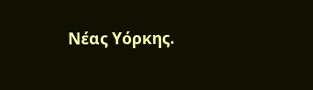Νέας Υόρκης.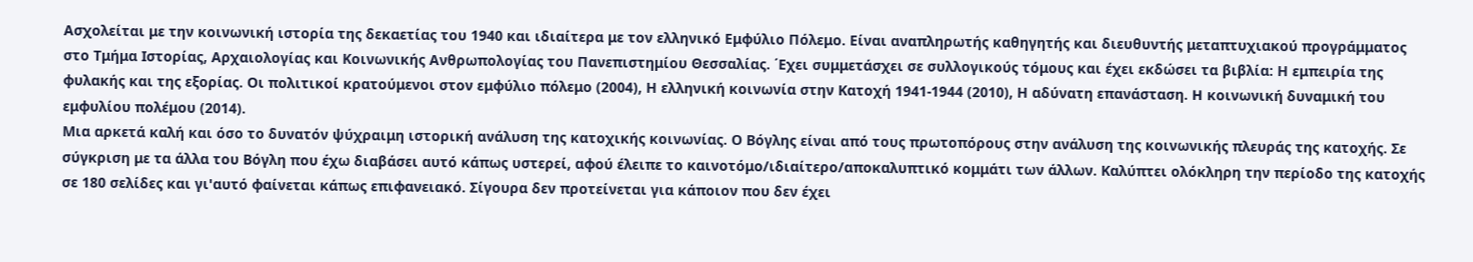Ασχολείται με την κοινωνική ιστορία της δεκαετίας του 1940 και ιδιαίτερα με τον ελληνικό Εμφύλιο Πόλεμο. Είναι αναπληρωτής καθηγητής και διευθυντής μεταπτυχιακού προγράμματος στο Τμήμα Ιστορίας, Αρχαιολογίας και Κοινωνικής Ανθρωπολογίας του Πανεπιστημίου Θεσσαλίας. ΄Εχει συμμετάσχει σε συλλογικούς τόμους και έχει εκδώσει τα βιβλία: Η εμπειρία της φυλακής και της εξορίας. Οι πολιτικοί κρατούμενοι στον εμφύλιο πόλεμο (2004), Η ελληνική κοινωνία στην Κατοχή 1941-1944 (2010), Η αδύνατη επανάσταση. H κοινωνική δυναμική του εμφυλίου πολέμου (2014).
Μια αρκετά καλή και όσο το δυνατόν ψύχραιμη ιστορική ανάλυση της κατοχικής κοινωνίας. Ο Βόγλης είναι από τους πρωτοπόρους στην ανάλυση της κοινωνικής πλευράς της κατοχής. Σε σύγκριση με τα άλλα του Βόγλη που έχω διαβάσει αυτό κάπως υστερεί, αφού έλειπε το καινοτόμο/ιδιαίτερο/αποκαλυπτικό κομμάτι των άλλων. Καλύπτει ολόκληρη την περίοδο της κατοχής σε 180 σελίδες και γι'αυτό φαίνεται κάπως επιφανειακό. Σίγουρα δεν προτείνεται για κάποιον που δεν έχει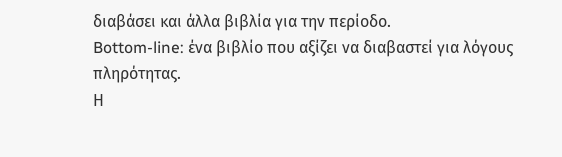διαβάσει και άλλα βιβλία για την περίοδο.
Bottom-line: ένα βιβλίο που αξίζει να διαβαστεί για λόγους πληρότητας.
Η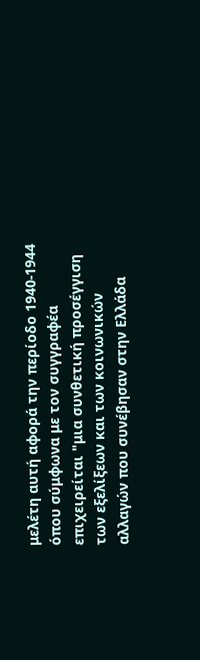μελέτη αυτή αφορά την περίοδο 1940-1944 όπου σύμφωνα με τον συγγραφέα επιχειρείται "μια συνθετική προσέγγιση των εξελίξεων και των κοινωνικών αλλαγών που συνέβησαν στην Ελλάδα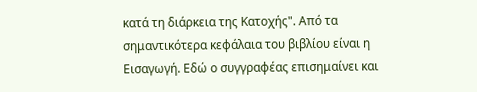κατά τη διάρκεια της Κατοχής". Από τα σημαντικότερα κεφάλαια του βιβλίου είναι η Εισαγωγή. Εδώ ο συγγραφέας επισημαίνει και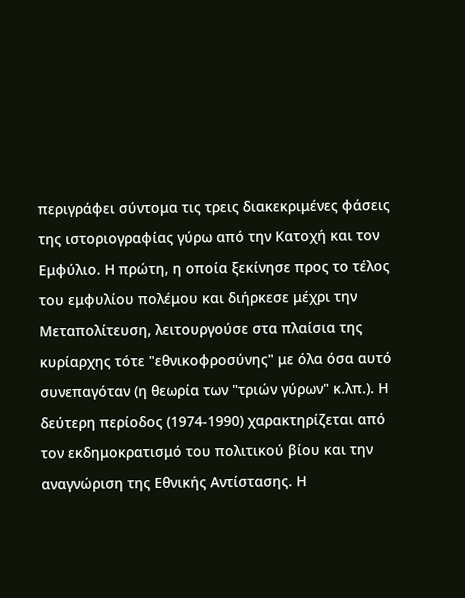περιγράφει σύντομα τις τρεις διακεκριμένες φάσεις της ιστοριογραφίας γύρω από την Κατοχή και τον Εμφύλιο. Η πρώτη, η οποία ξεκίνησε προς το τέλος του εμφυλίου πολέμου και διήρκεσε μέχρι την Μεταπολίτευση, λειτουργούσε στα πλαίσια της κυρίαρχης τότε "εθνικοφροσύνης" με όλα όσα αυτό συνεπαγόταν (η θεωρία των "τριών γύρων" κ.λπ.). Η δεύτερη περίοδος (1974-1990) χαρακτηρίζεται από τον εκδημοκρατισμό του πολιτικού βίου και την αναγνώριση της Εθνικής Αντίστασης. Η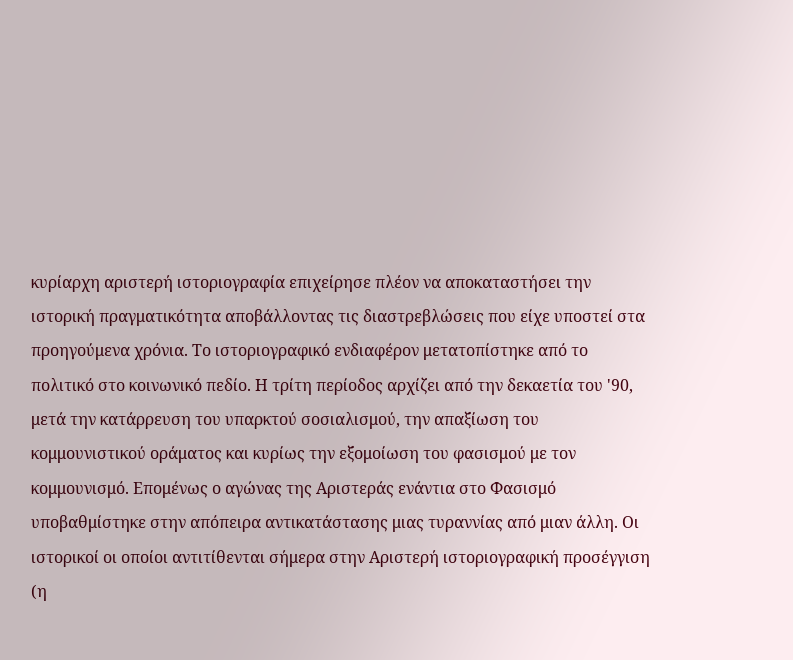κυρίαρχη αριστερή ιστοριογραφία επιχείρησε πλέον να αποκαταστήσει την ιστορική πραγματικότητα αποβάλλοντας τις διαστρεβλώσεις που είχε υποστεί στα προηγούμενα χρόνια. Το ιστοριογραφικό ενδιαφέρον μετατοπίστηκε από το πολιτικό στο κοινωνικό πεδίο. Η τρίτη περίοδος αρχίζει από την δεκαετία του '90, μετά την κατάρρευση του υπαρκτού σοσιαλισμού, την απαξίωση του κομμουνιστικού οράματος και κυρίως την εξομοίωση του φασισμού με τον κομμουνισμό. Επομένως ο αγώνας της Αριστεράς ενάντια στο Φασισμό υποβαθμίστηκε στην απόπειρα αντικατάστασης μιας τυραννίας από μιαν άλλη. Οι ιστορικοί οι οποίοι αντιτίθενται σήμερα στην Αριστερή ιστοριογραφική προσέγγιση (η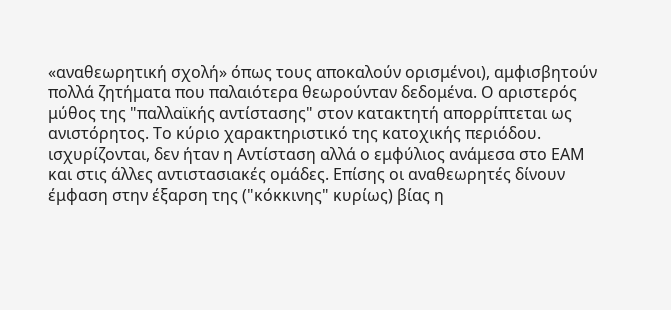«αναθεωρητική σχολή» όπως τους αποκαλούν ορισμένοι), αμφισβητούν πολλά ζητήματα που παλαιότερα θεωρούνταν δεδομένα. Ο αριστερός μύθος της "παλλαϊκής αντίστασης" στον κατακτητή απορρίπτεται ως ανιστόρητος. Το κύριο χαρακτηριστικό της κατοχικής περιόδου. ισχυρίζονται, δεν ήταν η Αντίσταση αλλά ο εμφύλιος ανάμεσα στο ΕΑΜ και στις άλλες αντιστασιακές ομάδες. Επίσης οι αναθεωρητές δίνουν έμφαση στην έξαρση της ("κόκκινης" κυρίως) βίας η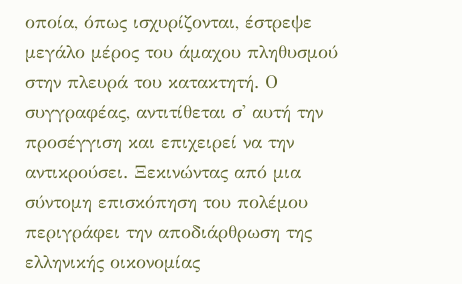οποία, όπως ισχυρίζονται, έστρεψε μεγάλο μέρος του άμαχου πληθυσμού στην πλευρά του κατακτητή. Ο συγγραφέας, αντιτίθεται σ' αυτή την προσέγγιση και επιχειρεί να την αντικρούσει. Ξεκινώντας από μια σύντομη επισκόπηση του πολέμου περιγράφει την αποδιάρθρωση της ελληνικής οικονομίας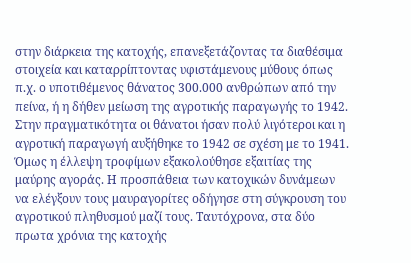στην διάρκεια της κατοχής, επανεξετάζοντας τα διαθέσιμα στοιχεία και καταρρίπτοντας υφιστάμενους μύθους όπως π.χ. ο υποτιθέμενος θάνατος 300.000 ανθρώπων από την πείνα, ή η δήθεν μείωση της αγροτικής παραγωγής το 1942. Στην πραγματικότητα οι θάνατοι ήσαν πολύ λιγότεροι και η αγροτική παραγωγή αυξήθηκε το 1942 σε σχέση με το 1941. Όμως η έλλεψη τροφίμων εξακολούθησε εξαιτίας της μαύρης αγοράς. Η προσπάθεια των κατοχικών δυνάμεων να ελέγξουν τους μαυραγορίτες οδήγησε στη σύγκρουση του αγροτικού πληθυσμού μαζί τους. Ταυτόχρονα, στα δύο πρωτα χρόνια της κατοχής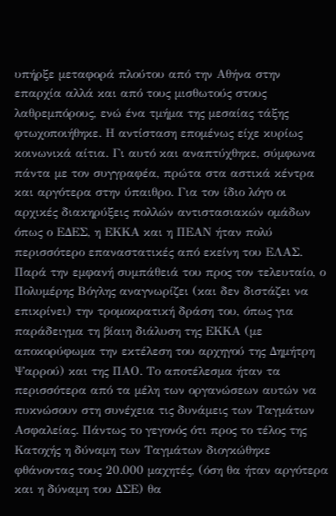υπήρξε μεταφορά πλούτου από την Αθήνα στην επαρχία αλλά και από τους μισθωτούς στους λαθρεμπόρους, ενώ ένα τμήμα της μεσαίας τάξης φτωχοποιήθηκε. Η αντίσταση επομένως είχε κυρίως κοινωνικά αίτια. Γι αυτό και αναπτύχθηκε, σύμφωνα πάντα με τον συγγραφέα, πρώτα στα αστικά κέντρα και αργότερα στην ύπαιθρο. Για τον ίδιο λόγο οι αρχικές διακηρύξεις πολλών αντιστασιακών ομάδων όπως ο ΕΔΕΣ, η ΕΚΚΑ και η ΠΕΑΝ ήταν πολύ περισσότερο επαναστατικές από εκείνη του ΕΛΑΣ. Παρά την εμφανή συμπάθειά του προς τον τελευταίο, ο Πολυμέρης Βόγλης αναγνωρίζει (και δεν διστάζει να επικρίνει) την τρομοκρατική δράση του, όπως για παράδειγμα τη βίαιη διάλυση της ΕΚΚΑ (με αποκορύφωμα την εκτέλεση του αρχηγού της Δημήτρη Ψαρρού) και της ΠΑΟ. Το αποτέλεσμα ήταν τα περισσότερα από τα μέλη των οργανώσεων αυτών να πυκνώσουν στη συνέχεια τις δυνάμεις των Ταγμάτων Ασφαλείας. Πάντως το γεγονός ότι προς το τέλος της Κατοχής η δύναμη των Ταγμάτων διογκώθηκε φθάνοντας τους 20.000 μαχητές, (όση θα ήταν αργότερα και η δύναμη του ΔΣΕ) θα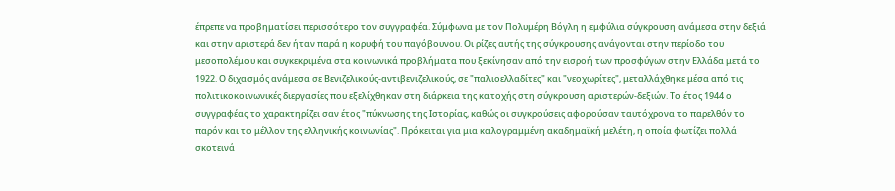έπρεπε να προβηματίσει περισσότερο τον συγγραφέα. Σύμφωνα με τον Πολυμέρη Βόγλη η εμφύλια σύγκρουση ανάμεσα στην δεξιά και στην αριστερά δεν ήταν παρά η κορυφή του παγόβουνου. Οι ρίζες αυτής της σύγκρουσης ανάγονται στην περίοδο του μεσοπολέμου και συγκεκριμένα στα κοινωνικά προβλήματα που ξεκίνησαν από την εισροή των προσφύγων στην Ελλάδα μετά το 1922. Ο διχασμός ανάμεσα σε Βενιζελικούς-αντιβενιζελικούς, σε "παλιοελλαδίτες" και "νεοχωρίτες", μεταλλάχθηκε μέσα από τις πολιτικοκοινωνικές διεργασίες που εξελίχθηκαν στη διάρκεια της κατοχής στη σύγκρουση αριστερών-δεξιών. Το έτος 1944 ο συγγραφέας το χαρακτηρίζει σαν έτος "πύκνωσης της Ιστορίας, καθώς οι συγκρούσεις αφορούσαν ταυτόχρονα το παρελθόν το παρόν και το μέλλον της ελληνικής κοινωνίας". Πρόκειται για μια καλογραμμένη ακαδημαϊκή μελέτη, η οποία φωτίζει πολλά σκοτεινά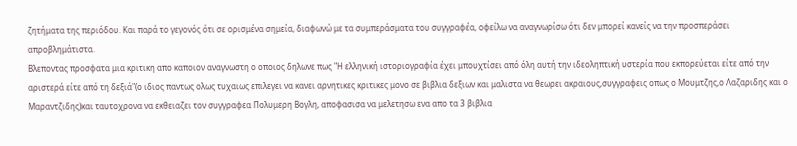ζητήματα της περιόδου. Και παρά το γεγονός ότι σε ορισμένα σημεία, διαφωνώ με τα συμπεράσματα του συγγραφέα, οφείλω να αναγνωρίσω ότι δεν μπορεί κανείς να την προσπεράσει απροβλημάτιστα.
Βλεποντας προσφατα μια κριτικη απο καποιον αναγνωστη ο οποιος δηλωνε πως "Η ελληνική ιστοριογραφία έχει μπουχτίσει από όλη αυτή την ιδεοληπτική υστερία που εκπορεύεται είτε από την αριστερά είτε από τη δεξιά"(ο ιδιος παντως ολως τυχαιως επιλεγει να κανει αρνητικες κριτικες μονο σε βιβλια δεξιων και μαλιστα να θεωρει ακραιους,συγγραφεις οπως ο Μουμτζης,ο Λαζαριδης και ο Μαραντζιδης)και ταυτοχρονα να εκθειαζει τον συγγραφεα Πολυμερη Βογλη, αποφασισα να μελετησω ενα απο τα 3 βιβλια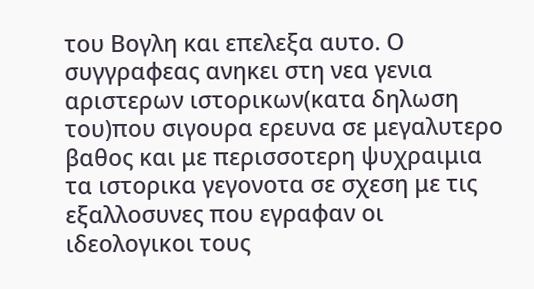του Βογλη και επελεξα αυτο. Ο συγγραφεας ανηκει στη νεα γενια αριστερων ιστορικων(κατα δηλωση του)που σιγουρα ερευνα σε μεγαλυτερο βαθος και με περισσοτερη ψυχραιμια τα ιστορικα γεγονοτα σε σχεση με τις εξαλλοσυνες που εγραφαν οι ιδεολογικοι τους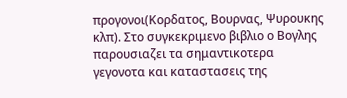προγονοι(Κορδατος, Βουρνας, Ψυρουκης κλπ). Στο συγκεκριμενο βιβλιο ο Βογλης παρουσιαζει τα σημαντικοτερα γεγονοτα και καταστασεις της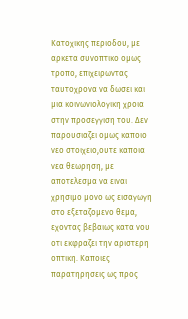Κατοχικης περιοδου, με αρκετα συνοπτικο ομως τροπο, επιχειρωντας ταυτοχρονα να δωσει και μια κοινωνιολογικη χροια στην προσεγγιση του. Δεν παρουσιαζει ομως καποιο νεο στοιχειο,ουτε καποια νεα θεωρηση, με αποτελεσμα να ειναι χρησιμο μονο ως εισαγωγη στο εξεταζομενο θεμα, εχοντας βεβαιως κατα νου οτι εκφραζει την αριστερη οπτικη. Καποιες παρατηρησεις ως προς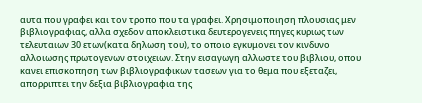αυτα που γραφει και τον τροπο που τα γραφει. Χρησιμοποιηση πλουσιας μεν βιβλιογραφιας, αλλα σχεδον αποκλειστικα δευτερογενεις πηγες κυριως των τελευταιων 30 ετων(κατα δηλωση του), το οποιο εγκυμονει τον κινδυνο αλλοιωσης πρωτογενων στοιχειων. Στην εισαγωγη αλλωστε του βιβλιου, οπου κανει επισκοπηση των βιβλιογραφικων τασεων για το θεμα που εξεταζει, απορριπτει την δεξια βιβλιογραφια της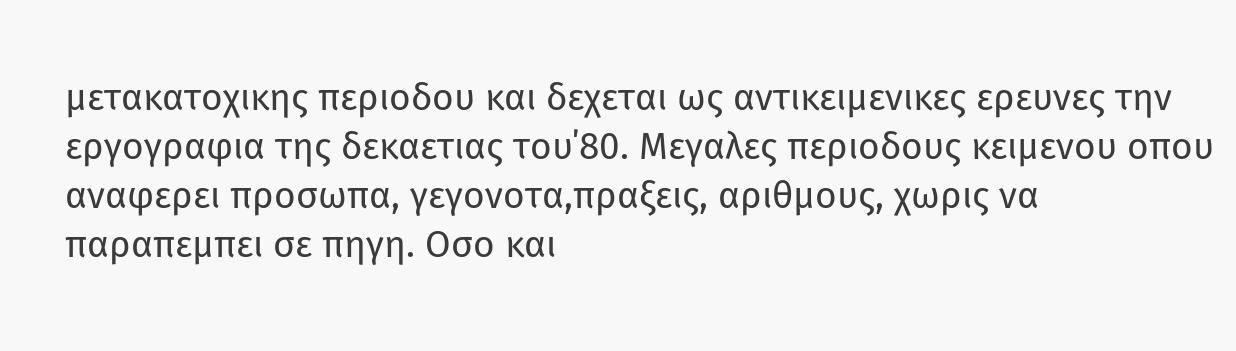μετακατοχικης περιοδου και δεχεται ως αντικειμενικες ερευνες την εργογραφια της δεκαετιας του΄80. Μεγαλες περιοδους κειμενου οπου αναφερει προσωπα, γεγονοτα,πραξεις, αριθμους, χωρις να παραπεμπει σε πηγη. Οσο και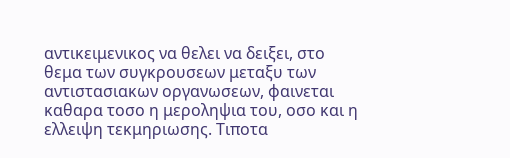αντικειμενικος να θελει να δειξει, στο θεμα των συγκρουσεων μεταξυ των αντιστασιακων οργανωσεων, φαινεται καθαρα τοσο η μεροληψια του, οσο και η ελλειψη τεκμηριωσης. Τιποτα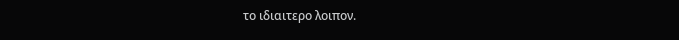το ιδιαιτερο λοιπον.